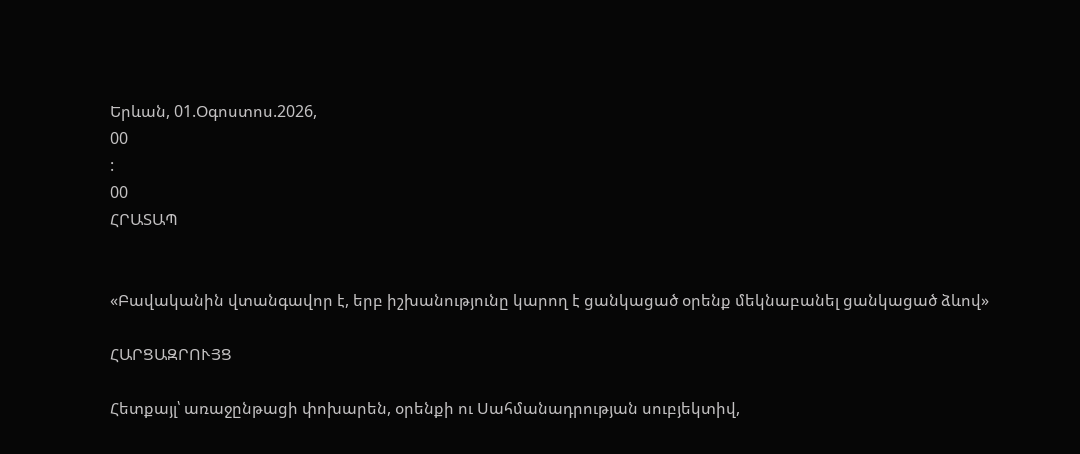Երևան, 01.Օգոստոս.2026,
00
:
00
ՀՐԱՏԱՊ


«Բավականին վտանգավոր է, երբ իշխանությունը կարող է ցանկացած օրենք մեկնաբանել ցանկացած ձևով»

ՀԱՐՑԱԶՐՈՒՅՑ

Հետքայլ՝ առաջընթացի փոխարեն, օրենքի ու Սահմանադրության սուբյեկտիվ,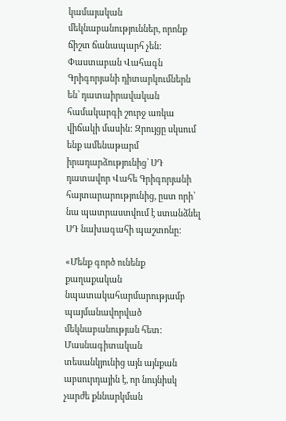կամայական մեկնաբանություններ, որոնք ճիշտ ճանապարհ չեն: Փաստաբան Վահագն Գրիգորյանի դիտարկումներն են՝ դատաիրավական համակարգի շուրջ առկա վիճակի մասին: Զրույցը սկսում ենք ամենաթարմ իրադարձությունից՝ ՍԴ դատավոր Վահե Գրիգորյանի հայտարարությունից, ըստ որի՝ նա պատրաստվում է ստանձնել ՍԴ նախագահի պաշտոնը:

«Մենք գործ ունենք քաղաքական նպատակահարմարությամբ պայմանավորված մեկնաբանության հետ: Մասնագիտական տեսանկյունից այն այնքան աբսուրդային է, որ նույնիսկ չարժե քննարկման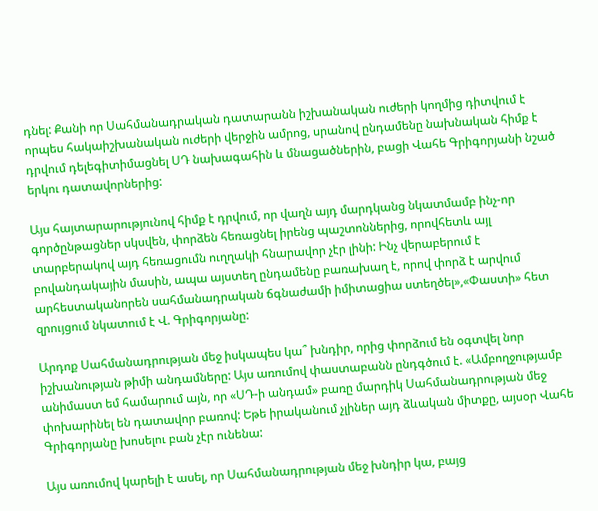դնել: Քանի որ Սահմանադրական դատարանն իշխանական ուժերի կողմից դիտվում է որպես հակաիշխանական ուժերի վերջին ամրոց, սրանով ընդամենը նախնական հիմք է դրվում դելեգիտիմացնել ՍԴ նախագահին և մնացածներին, բացի Վահե Գրիգորյանի նշած երկու դատավորներից:

Այս հայտարարությունով հիմք է դրվում, որ վաղն այդ մարդկանց նկատմամբ ինչ-որ գործընթացներ սկսվեն, փորձեն հեռացնել իրենց պաշտոններից, որովհետև այլ տարբերակով այդ հեռացումն ուղղակի հնարավոր չէր լինի: Ինչ վերաբերում է բովանդակային մասին, ապա այստեղ ընդամենը բառախաղ է, որով փորձ է արվում արհեստականորեն սահմանադրական ճգնաժամի իմիտացիա ստեղծել»,«Փաստի» հետ զրույցում նկատում է Վ. Գրիգորյանը:

Արդոք Սահմանադրության մեջ իսկապես կա՞ խնդիր, որից փորձում են օգտվել նոր իշխանության թիմի անդամները: Այս առումով փաստաբանն ընդգծում է. «Ամբողջությամբ անիմաստ եմ համարում այն, որ «ՍԴ-ի անդամ» բառը մարդիկ Սահմանադրության մեջ փոխարինել են դատավոր բառով: Եթե իրականում չլիներ այդ ձևական միտքը, այսօր Վահե Գրիգորյանը խոսելու բան չէր ունենա:

Այս առումով կարելի է ասել, որ Սահմանադրության մեջ խնդիր կա, բայց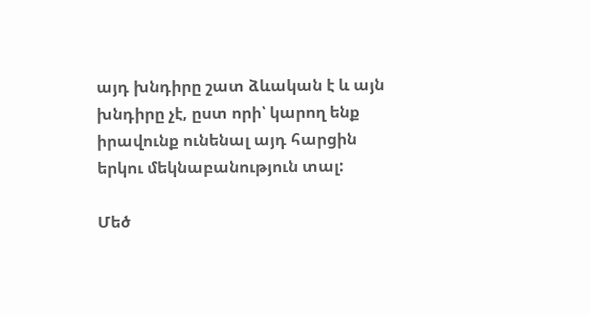այդ խնդիրը շատ ձևական է և այն խնդիրը չէ, ըստ որի՝ կարող ենք իրավունք ունենալ այդ հարցին երկու մեկնաբանություն տալ:

Մեծ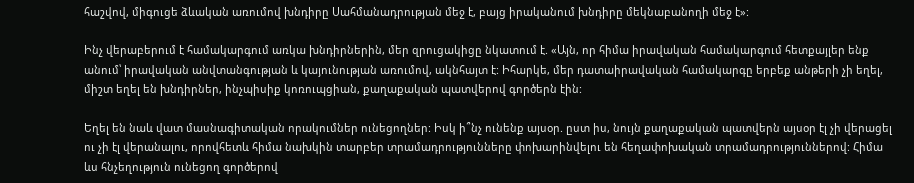հաշվով, միգուցե ձևական առումով խնդիրը Սահմանադրության մեջ է, բայց իրականում խնդիրը մեկնաբանողի մեջ է»:

Ինչ վերաբերում է համակարգում առկա խնդիրներին, մեր զրուցակիցը նկատում է. «Այն, որ հիմա իրավական համակարգում հետքայլեր ենք անում՝ իրավական անվտանգության և կայունության առումով, ակնհայտ է: Իհարկե, մեր դատաիրավական համակարգը երբեք անթերի չի եղել, միշտ եղել են խնդիրներ, ինչպիսիք կոռուպցիան, քաղաքական պատվերով գործերն էին:

Եղել են նաև վատ մասնագիտական որակումներ ունեցողներ: Իսկ ի՞նչ ունենք այսօր. ըստ իս, նույն քաղաքական պատվերն այսօր էլ չի վերացել ու չի էլ վերանալու, որովհետև հիմա նախկին տարբեր տրամադրությունները փոխարինվելու են հեղափոխական տրամադրություններով: Հիմա ևս հնչեղություն ունեցող գործերով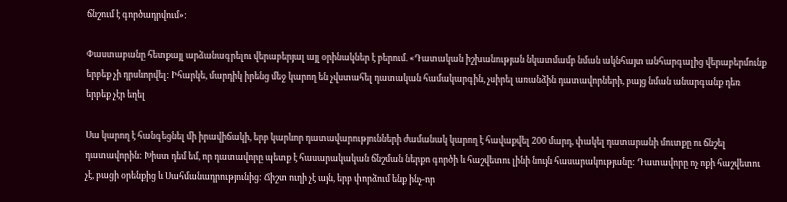ճնշում է գործադրվում»:

Փաստաբանը հետքայլ արձանագրելու վերաբերյալ այլ օրինակներ է բերում. «Դատական իշխանության նկատմամբ նման ակնհայտ անհարգալից վերաբերմունք երբեք չի դրսևորվել: Իհարկե, մարդիկ իրենց մեջ կարող են չվստահել դատական համակարգին, չսիրել առանձին դատավորների, բայց նման անարգանք դեռ երբեք չէր եղել

Սա կարող է հանգեցնել մի իրավիճակի, երբ կարևոր դատավարությունների ժամանակ կարող է հավաքվել 200 մարդ, փակել դատարանի մուտքը ու ճնշել դատավորին: Խիստ դեմ եմ, որ դատավորը պետք է հասարակական ճնշման ներքո գործի և հաշվետու լինի նույն հասարակությանը: Դատավորը ոչ ոքի հաշվետու չէ, բացի օրենքից և Սահմանադրությունից: Ճիշտ ուղի չէ այն, երբ փորձում ենք ինչ-որ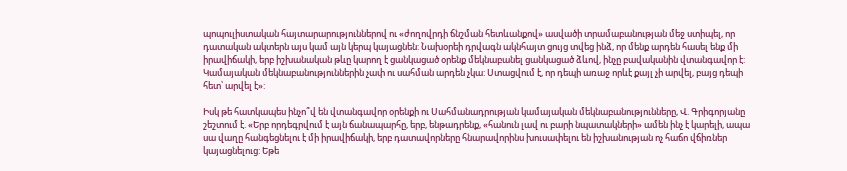պոպուլիստական հայտարարություններով ու «ժողովրդի ճնշման հետևանքով» ասվածի տրամաբանության մեջ ստիպել, որ դատական ակտերն այս կամ այն կերպ կայացնեն: Նախօրեի դրվագն ակնհայտ ցույց տվեց ինձ, որ մենք արդեն հասել ենք մի իրավիճակի, երբ իշխանական թևը կարող է ցանկացած օրենք մեկնաբանել ցանկացած ձևով, ինչը բավականին վտանգավոր է: Կամայական մեկնաբանություններին չափ ու սահման արդեն չկա: Ստացվում է, որ դեպի առաջ որևէ քայլ չի արվել, բայց դեպի հետ՝ արվել է»:

Իսկ թե հատկապես ինչո՞վ են վտանգավոր օրենքի ու Սահմանադրության կամայական մեկնաբանությունները, Վ. Գրիգորյանը շեշտում է. «Երբ որդեգրվում է այն ճանապարհը, երբ, ենթադրենք, «հանուն լավ ու բարի նպատակների» ամեն ինչ է կարելի, ապա սա վաղը հանգեցնելու է մի իրավիճակի, երբ դատավորները հնարավորինս խուսափելու են իշխանության ոչ հաճո վճիռներ կայացնելուց: Եթե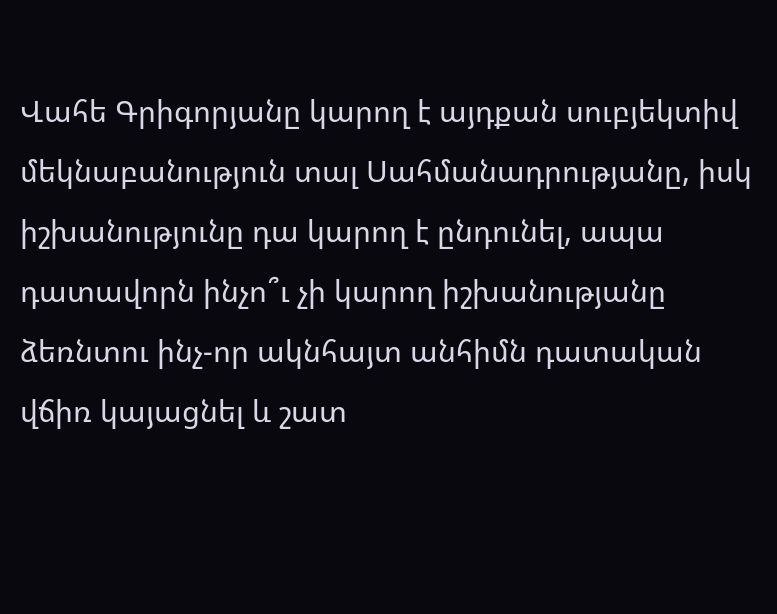Վահե Գրիգորյանը կարող է այդքան սուբյեկտիվ մեկնաբանություն տալ Սահմանադրությանը, իսկ իշխանությունը դա կարող է ընդունել, ապա դատավորն ինչո՞ւ չի կարող իշխանությանը ձեռնտու ինչ-որ ակնհայտ անհիմն դատական վճիռ կայացնել և շատ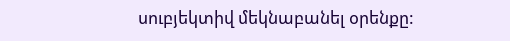սուբյեկտիվ մեկնաբանել օրենքը: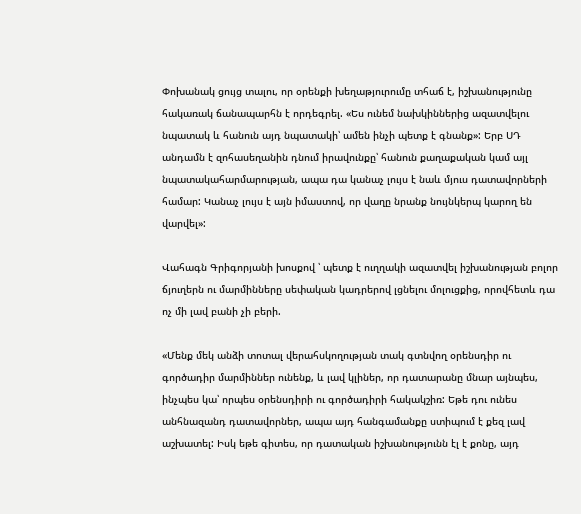Փոխանակ ցույց տալու, որ օրենքի խեղաթյուրումը տհաճ է, իշխանությունը հակառակ ճանապարհն է որդեգրել. «Ես ունեմ նախկիններից ազատվելու նպատակ և հանուն այդ նպատակի՝ ամեն ինչի պետք է գնանք»: Երբ ՍԴ անդամն է զոհասեղանին դնում իրավունքը՝ հանուն քաղաքական կամ այլ նպատակահարմարության, ապա դա կանաչ լույս է նաև մյուս դատավորների համար: Կանաչ լույս է այն իմաստով, որ վաղը նրանք նույնկերպ կարող են վարվել»:

Վահագն Գրիգորյանի խոսքով ՝ պետք է ուղղակի ազատվել իշխանության բոլոր ճյուղերն ու մարմինները սեփական կադրերով լցնելու մոլուցքից, որովհետև դա ոչ մի լավ բանի չի բերի.

«Մենք մեկ անձի տոտալ վերահսկողության տակ գտնվող օրենսդիր ու գործադիր մարմիններ ունենք, և լավ կլիներ, որ դատարանը մնար այնպես, ինչպես կա՝ որպես օրենսդիրի ու գործադիրի հակակշիռ: Եթե դու ունես անհնազանդ դատավորներ, ապա այդ հանգամանքը ստիպում է քեզ լավ աշխատել: Իսկ եթե գիտես, որ դատական իշխանությունն էլ է քոնը, այդ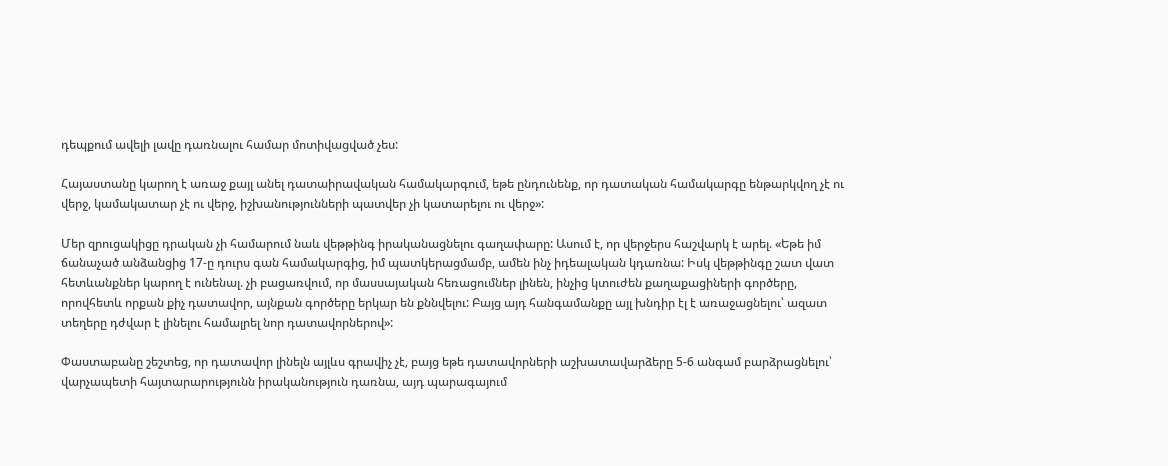դեպքում ավելի լավը դառնալու համար մոտիվացված չես:

Հայաստանը կարող է առաջ քայլ անել դատաիրավական համակարգում, եթե ընդունենք, որ դատական համակարգը ենթարկվող չէ ու վերջ, կամակատար չէ ու վերջ, իշխանությունների պատվեր չի կատարելու ու վերջ»:

Մեր զրուցակիցը դրական չի համարում նաև վեթթինգ իրականացնելու գաղափարը: Ասում է, որ վերջերս հաշվարկ է արել. «Եթե իմ ճանաչած անձանցից 17-ը դուրս գան համակարգից, իմ պատկերացմամբ, ամեն ինչ իդեալական կդառնա: Իսկ վեթթինգը շատ վատ հետևանքներ կարող է ունենալ. չի բացառվում, որ մասսայական հեռացումներ լինեն, ինչից կտուժեն քաղաքացիների գործերը, որովհետև որքան քիչ դատավոր, այնքան գործերը երկար են քննվելու: Բայց այդ հանգամանքը այլ խնդիր էլ է առաջացնելու՝ ազատ տեղերը դժվար է լինելու համալրել նոր դատավորներով»:

Փաստաբանը շեշտեց, որ դատավոր լինելն այլևս գրավիչ չէ, բայց եթե դատավորների աշխատավարձերը 5-6 անգամ բարձրացնելու՝ վարչապետի հայտարարությունն իրականություն դառնա, այդ պարագայում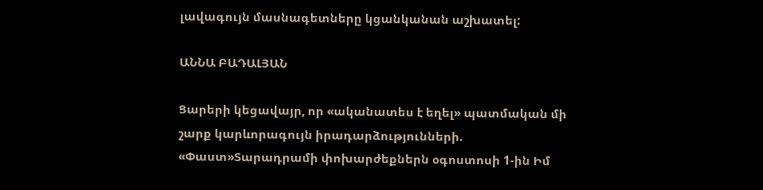լավագույն մասնագետները կցանկանան աշխատել:

ԱՆՆԱ ԲԱԴԱԼՅԱՆ

Ցարերի կեցավայր, որ «ականատես է եղել» պատմական մի շարք կարևորագույն իրադարձությունների. «Փաստ»Տարադրամի փոխարժեքներն օգոստոսի 1-ին Իմ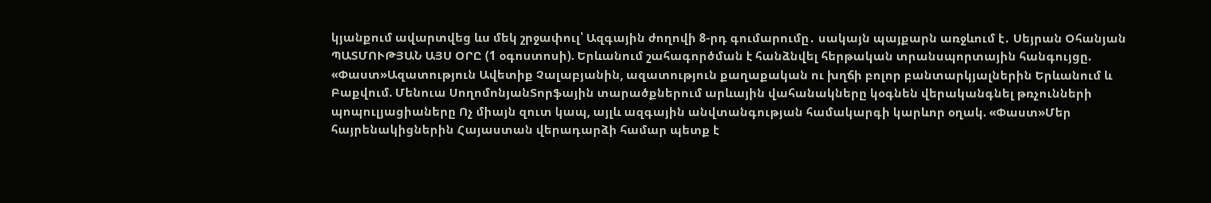կյանքում ավարտվեց ևս մեկ շրջափուլ՝ Ազգային ժողովի 8-րդ գումարումը․ սակայն պայքարն առջևում է․ Սեյրան Օհանյան ՊԱՏՄՈՒԹՅԱՆ ԱՅՍ ՕՐԸ (1 օգոստոսի). Երևանում շահագործման է հանձնվել հերթական տրանսպորտային հանգույցը. «Փաստ»Ազատություն Ավետիք Չալաբյանին, ազատություն քաղաքական ու խղճի բոլոր բանտարկյալներին Երևանում և Բաքվում. Մենուա ՍողոմոնյանՏորֆային տարածքներում արևային վահանակները կօգնեն վերականգնել թռչունների պոպուլյացիաները Ոչ միայն զուտ կապ, այլև ազգային անվտանգության համակարգի կարևոր օղակ. «Փաստ»Մեր հայրենակիցներին Հայաստան վերադարձի համար պետք է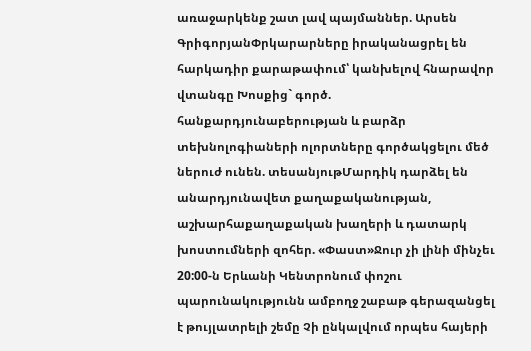առաջարկենք շատ լավ պայմաններ. Արսեն ԳրիգորյանՓրկարարները իրականացրել են հարկադիր քարաթափում՝ կանխելով հնարավոր վտանգը Խոսքից` գործ. հանքարդյունաբերության և բարձր տեխնոլոգիաների ոլորտները գործակցելու մեծ ներուժ ունեն. տեսանյութՄարդիկ դարձել են անարդյունավետ քաղաքականության, աշխարհաքաղաքական խաղերի և դատարկ խոստումների զոհեր. «Փաստ»Ջուր չի լինի մինչեւ 20:00-ն Երևանի Կենտրոնում փոշու պարունակությունն ամբողջ շաբաթ գերազանցել է թույլատրելի շեմը Չի ընկալվում որպես հայերի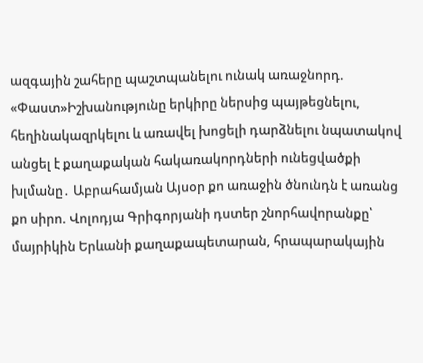ազգային շահերը պաշտպանելու ունակ առաջնորդ. «Փաստ»Իշխանությունը երկիրը ներսից պայթեցնելnւ, հեղինակազրկելու և առավել խոցելի դարձնելու նպատակով անցել է քաղաքական հակառակnրդների ունեցվածքի խլմանը․ Աբրահամյան Այսօր քո առաջին ծնունդն է առանց քո սիրո. Վոլոդյա Գրիգորյանի դստեր շնորհավորանքը՝ մայրիկին Երևանի քաղաքապետարան, հրապարակային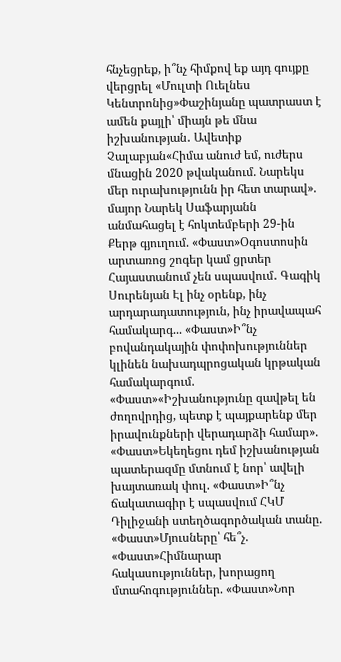հնչեցրեք, ի՞նչ հիմքով եք այդ գույքը վերցրել «Մուլտի Ուելնես Կենտրոնից»Փաշինյանը պատրաստ է ամեն քայլի՝ միայն թե մնա իշխանության․ Ավետիք Չալաբյան«Հիմա անուժ եմ, ուժերս մնացին 2020 թվականում. Նարեկս մեր ուրախությունն իր հետ տարավ». մայոր Նարեկ Սաֆարյանն անմահացել է հոկտեմբերի 29-ին Քերթ գյուղում. «Փաստ»Օգոստոսին արտառոց շոգեր կամ ցրտեր Հայաստանում չեն սպասվում․ Գագիկ Սուրենյան Էլ ինչ օրենք, ինչ արդարադատություն, ինչ իրավապահ համակարգ... «Փաստ»Ի՞նչ բովանդակային փոփոխություններ կլինեն նախադպրոցական կրթական համակարգում. «Փաստ»«Իշխանությունը զավթել են ժողովրդից, պետք է պայքարենք մեր իրավունքների վերադարձի համար». «Փաստ»Եկեղեցու դեմ իշխանության պատերազմը մտնում է նոր՝ ավելի խայտառակ փուլ. «Փաստ»Ի՞նչ ճակատագիր է սպասվում ՀԿՄ Դիլիջանի ստեղծագործական տանը. «Փաստ»Մյուսները՝ հե՞չ. «Փաստ»Հիմնարար հակասություններ, խորացող մտահոգություններ. «Փաստ»Նոր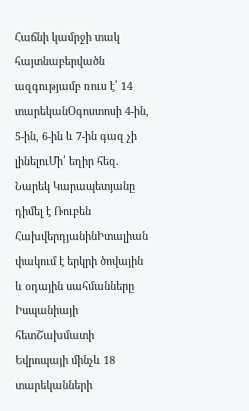Հաճնի կամրջի տակ հայտնաբերվածն ազգությամբ ռուս է՝ 14 տարեկանՕգոստոսի 4-ին, 5-ին, 6-ին և 7-ին գազ չի լինելուՄի՛ եղիր հեզ. Նարեկ Կարապետյանը դիմել է Ռուբեն ՀախվերդյանինԻտալիան փակում է երկրի ծովային և օդային սահմանները Իսպանիայի հետՇախմատի Եվրոպայի մինչև 18 տարեկանների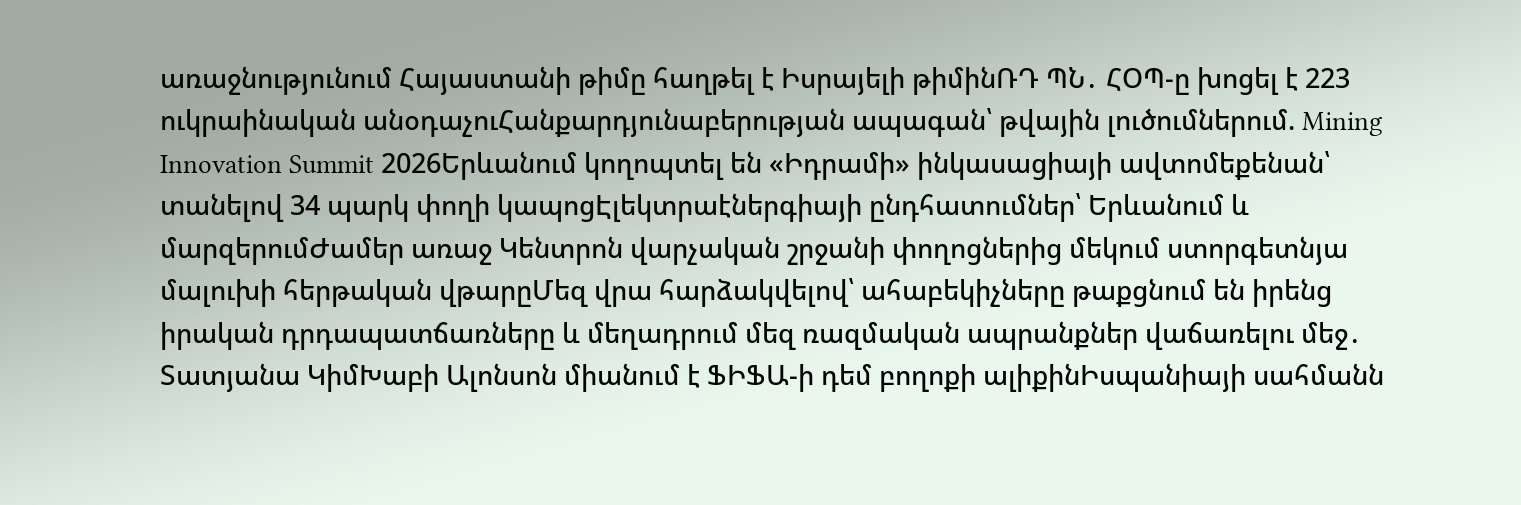առաջնությունում Հայաստանի թիմը հաղթել է Իսրայելի թիմինՌԴ ՊՆ․ ՀՕՊ-ը խոցել է 223 ուկրաինական անօդաչուՀանքարդյունաբերության ապագան՝ թվային լուծումներում. Mining Innovation Summit 2026Երևանում կողոպտել են «Իդրամի» ինկասացիայի ավտոմեքենան՝ տանելով 34 պարկ փողի կապոցԷլեկտրաէներգիայի ընդհատումներ՝ Երևանում և մարզերումԺամեր առաջ Կենտրոն վարչական շրջանի փողոցներից մեկում ստորգետնյա մալուխի հերթական վթարըՄեզ վրա հարձակվելով՝ ահաբեկիչները թաքցնում են իրենց իրական դրդապատճառները և մեղադրում մեզ ռազմական ապրանքներ վաճառելու մեջ․ Տատյանա ԿիմԽաբի Ալոնսոն միանում է ՖԻՖԱ-ի դեմ բողոքի ալիքինԻսպանիայի սահմանն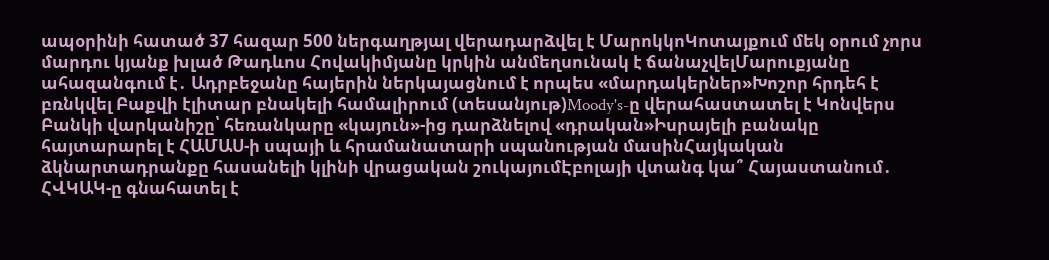ապօրինի հատած 37 հազար 500 ներգաղթյալ վերադարձվել է ՄարոկկոԿոտայքում մեկ օրում չորս մարդու կյանք խլած Թադևոս Հովակիմյանը կրկին անմեղսունակ է ճանաչվելՄարուքյանը ահազանգում է․ Ադրբեջանը հայերին ներկայացնում է որպես «մարդակերներ»Խոշոր հրդեհ է բռնկվել Բաքվի էլիտար բնակելի համալիրում (տեսանյութ)Moody's-ը վերահաստատել է Կոնվերս Բանկի վարկանիշը՝ հեռանկարը «կայուն»-ից դարձնելով «դրական»Իսրայելի բանակը հայտարարել է ՀԱՄԱՍ-ի սպայի և հրամանատարի սպանության մասինՀայկական ձկնարտադրանքը հասանելի կլինի վրացական շուկայումԷբոլայի վտանգ կա՞ Հայաստանում․ ՀՎԿԱԿ-ը գնահատել է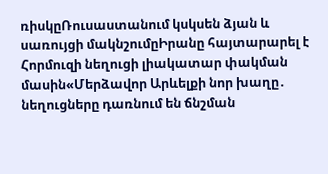ռիսկըՌուսաստանում կսկսեն ձյան և սառույցի մակնշումըԻրանը հայտարարել է Հորմուզի նեղուցի լիակատար փակման մասին«Մերձավոր Արևելքի նոր խաղը․ նեղուցները դառնում են ճնշման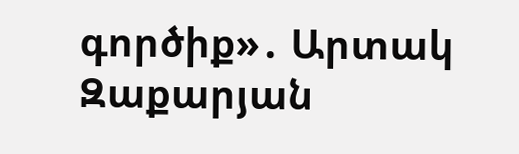գործիք»․ Արտակ Զաքարյան